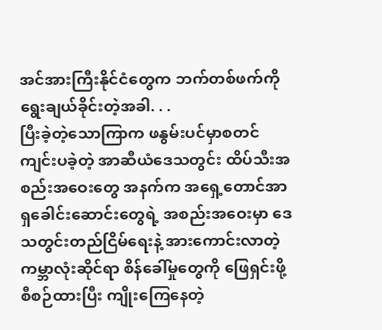အင်အားကြီးနိုင်ငံတွေက ဘက်တစ်ဖက်ကိုရွေးချယ်ခိုင်းတဲ့အခါ. . .
ပြီးခဲ့တဲ့သောကြာက ဖနွမ်းပင်မှာစတင်ကျင်းပခဲ့တဲ့ အာဆီယံဒေသတွင်း ထိပ်သီးအစည်းအဝေးတွေ အနက်က အရှေ့တောင်အာရှခေါင်းဆောင်းတွေရဲ့ အစည်းအဝေးမှာ ဒေသတွင်းတည်ငြိမ်ရေးနဲ့ အားကောင်းလာတဲ့ ကမ္ဘာလုံးဆိုင်ရာ စိန်ခေါ်မှုတွေကို ဖြေရှင်းဖို့စီစဉ်ထားပြီး ကျိုးကြေနေတဲ့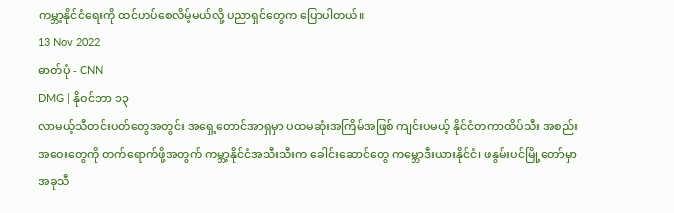ကမ္ဘာ့နိုင်ငံရေးကို ထင်ဟပ်စေလိမ့်မယ်လို့ ပညာရှင်တွေက ပြောပါတယ်။
13 Nov 2022
ဓာတ်ပုံ - CNN
DMG | နိုဝင်ဘာ ၁၃
လာမယ့်သီတင်းပတ်တွေအတွင်း အရှေ့တောင်အာရှမှာ ပထမဆုံးအကြိမ်အဖြစ် ကျင်းပမယ့် နိုင်ငံတကာထိပ်သီး အစည်းအဝေးတွေကို တက်ရောက်ဖို့အတွက် ကမ္ဘာ့နိုင်ငံအသီးသီးက ခေါင်းဆောင်တွေ ကမ္ဘောဒီးယားနိုင်ငံ၊ ဖနွမ်းပင်မြို့တော်မှာ အခုသီ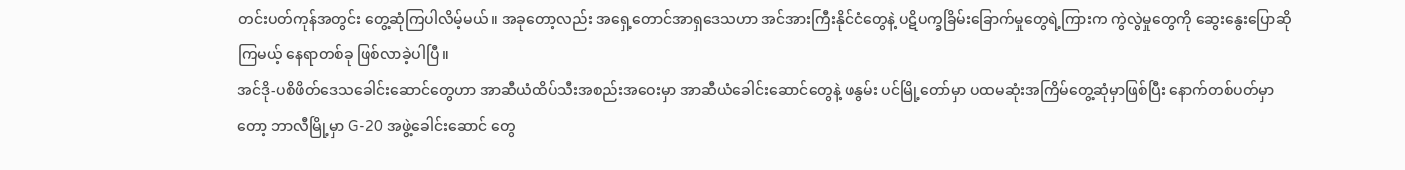တင်းပတ်ကုန်အတွင်း တွေ့ဆုံကြပါလိမ့်မယ်။ အခုတော့လည်း အရှေ့တောင်အာရှဒေသဟာ အင်အားကြီးနိုင်ငံတွေနဲ့ ပဋိပက္ခခြိမ်းခြောက်မှုတွေရဲ့ကြားက ကွဲလွဲမှုတွေကို ဆွေးနွေးပြောဆိုကြမယ့် နေရာတစ်ခု ဖြစ်လာခဲ့ပါပြီ။
အင်ဒို-ပစိဖိတ်ဒေသခေါင်းဆောင်တွေဟာ အာဆီယံထိပ်သီးအစည်းအဝေးမှာ အာဆီယံခေါင်းဆောင်တွေနဲ့ ဖနွမ်း ပင်မြို့တော်မှာ ပထမဆုံးအကြိမ်တွေ့ဆုံမှာဖြစ်ပြီး နောက်တစ်ပတ်မှာတော့ ဘာလီမြို့မှာ G-20 အဖွဲ့ခေါင်းဆောင် တွေ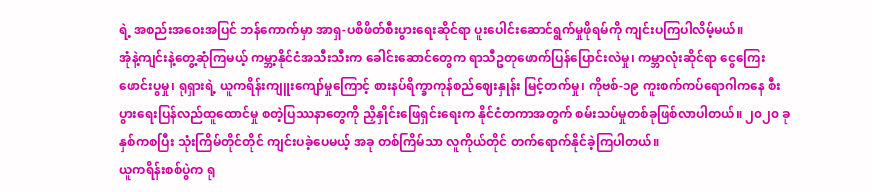ရဲ့ အစည်းအဝေးအပြင် ဘန်ကောက်မှာ အာရှ-ပစိဖိတ်စီးပွားရေးဆိုင်ရာ ပူးပေါင်းဆောင်ရွက်မှုဖိုရမ်ကို ကျင်းပကြပါလိမ့်မယ်။
အုံနဲ့ကျင်းနဲ့တွေ့ဆုံကြမယ့် ကမ္ဘာ့နိုင်ငံအသီးသီးက ခေါင်းဆောင်တွေက ရာသီဥတုဖောက်ပြန်ပြောင်းလဲမှု၊ ကမ္ဘာလုံးဆိုင်ရာ ငွေကြေးဖောင်းပွမှု၊ ရုရှားရဲ့ ယူကရိန်းကျူးကျော်မှုကြောင့် စားနပ်ရိက္ခာကုန်စည်ဈေးနှုန်း မြင့်တက်မှု၊ ကိုဗစ်-၁၉ ကူးစက်ကပ်ရောဂါကနေ စီးပွားရေးပြန်လည်ထူထောင်မှု စတဲ့ပြဿနာတွေကို ညှိနှိုင်းဖြေရှင်းရေးက နိုင်ငံတကာအတွက် စမ်းသပ်မှုတစ်ခုဖြစ်လာပါတယ်။ ၂၀၂၀ ခုနှစ်ကစပြီး သုံးကြိမ်တိုင်တိုင် ကျင်းပခဲ့ပေမယ့် အခု တစ်ကြိမ်သာ လူကိုယ်တိုင် တက်ရောက်နိုင်ခဲ့ကြပါတယ်။
ယူကရိန်းစစ်ပွဲက ရု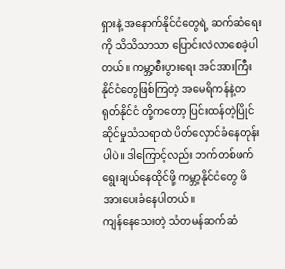ရှားနဲ့ အနောက်နိုင်ငံတွေရဲ့ ဆက်ဆံရေးကို သိသိသာသာ ပြောင်းလဲလာစေခဲ့ပါတယ်။ ကမ္ဘာ့စီးပွားရေး အင်အားကြီးနိုင်ငံတွေဖြစ်ကြတဲ့ အမေရိကန်နဲ့တရုတ်နိုင်ငံ တို့ကတော့ ပြင်းထန်တဲ့ပြိုင်ဆိုင်မှုသံသရာထဲ ပိတ်လှောင်ခံနေတုန်းပါပဲ။ ဒါကြောင့်လည်း ဘက်တစ်ဖက် ရွေးချယ်နေထိုင်ဖို့ ကမ္ဘာ့နိုင်ငံတွေ ဖိအားပေးခံနေပါတယ်။
ကျန်နေသေးတဲ့ သံတမန်ဆက်ဆံ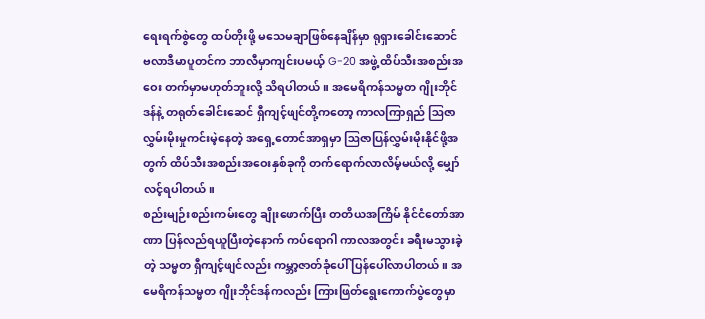ရေးရက်စွဲတွေ ထပ်တိုးဖို့ မသေမချာဖြစ်နေချိန်မှာ ရုရှားခေါင်းဆောင် ဗလာဒီမာပူတင်က ဘာလီမှာကျင်းပမယ့် G-20 အဖွဲ့ ထိပ်သီးအစည်းအဝေး တက်မှာမဟုတ်ဘူးလို့ သိရပါတယ်။ အမေရိကန်သမ္မတ ဂျိုးဘိုင်ဒန်နဲ့ တရုတ်ခေါင်းဆေင် ရှီကျင့်ဖျင်တို့ကတော့ ကာလကြာရှည် ဩဇာလွှမ်းမိုးမှုကင်းမဲ့နေတဲ့ အရှေ့တောင်အာရှမှာ ဩဇာပြန်လွှမ်းမိုးနိုင်ဖို့အတွက် ထိပ်သီးအစည်းအဝေးနှစ်ခုကို တက်ရောက်လာလိမ့်မယ်လို့ မျှော်လင့်ရပါတယ်။
စည်းမျဉ်းစည်းကမ်းတွေ ချိုးဖောက်ပြီး တတိယအကြိမ် နိုင်ငံတော်အာဏာ ပြန်လည်ရယူပြီးတဲ့နောက် ကပ်ရောဂါ ကာလအတွင်း ခရီးမသွားခဲ့တဲ့ သမ္မတ ရှီကျင့်ဖျင်လည်း ကမ္ဘာ့ဇာတ်ခုံပေါ် ပြန်ပေါ်လာပါတယ်။ အမေရိကန်သမ္မတ ဂျိုးဘိုင်ဒန်ကလည်း ကြားဖြတ်ရွေးကောက်ပွဲတွေမှာ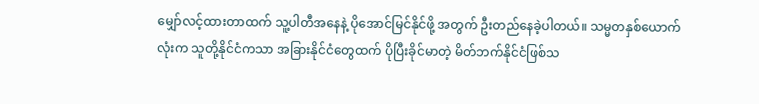မျှော်လင့်ထားတာထက် သူ့ပါတီအနေနဲ့ ပိုအောင်မြင်နိုင်ဖို့ အတွက် ဦးတည်နေခဲ့ပါတယ်။ သမ္မတနှစ်ယောက်လုံးက သူတို့နိုင်ငံကသာ အခြားနိုင်ငံတွေထက် ပိုပြီးခိုင်မာတဲ့ မိတ်ဘက်နိုင်ငံဖြစ်သ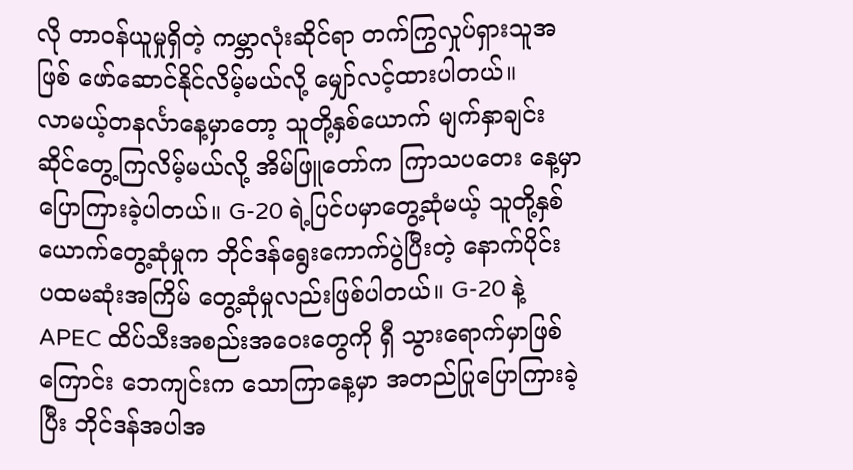လို တာဝန်ယူမှုရှိတဲ့ ကမ္ဘာလုံးဆိုင်ရာ တက်ကြွလှုပ်ရှားသူအဖြစ် ဖော်ဆောင်နိုင်လိမ့်မယ်လို့ မျှော်လင့်ထားပါတယ်။
လာမယ့်တနင်္လာနေ့မှာတော့ သူတို့နှစ်ယောက် မျက်နှာချင်းဆိုင်တွေ့ကြလိမ့်မယ်လို့ အိမ်ဖြူတော်က ကြာသပတေး နေ့မှာ ပြောကြားခဲ့ပါတယ်။ G-20 ရဲ့ပြင်ပမှာတွေ့ဆုံမယ့် သူတို့နှစ်ယောက်တွေ့ဆုံမှုက ဘိုင်ဒန်ရွေးကောက်ပွဲပြီးတဲ့ နောက်ပိုင်း ပထမဆုံးအကြိမ် တွေ့ဆုံမှုလည်းဖြစ်ပါတယ်။ G-20 နဲ့ APEC ထိပ်သီးအစည်းအဝေးတွေကို ရှီ သွားရောက်မှာဖြစ်ကြောင်း ဘေကျင်းက သောကြာနေ့မှာ အတည်ပြုပြောကြားခဲ့ပြီး ဘိုင်ဒန်အပါအ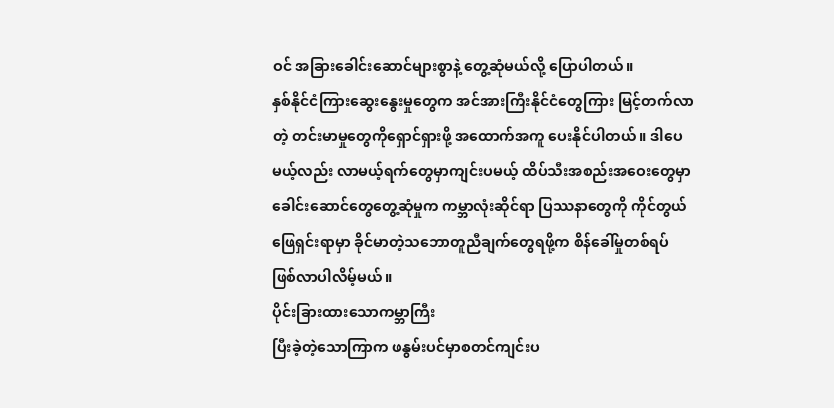ဝင် အခြားခေါင်းဆောင်များစွာနဲ့ တွေ့ဆုံမယ်လို့ ပြောပါတယ်။
နှစ်နိုင်ငံကြားဆွေးနွေးမှုတွေက အင်အားကြီးနိုင်ငံတွေကြား မြင့်တက်လာတဲ့ တင်းမာမှုတွေကိုရှောင်ရှားဖို့ အထောက်အကူ ပေးနိုင်ပါတယ်။ ဒါပေမယ့်လည်း လာမယ့်ရက်တွေမှာကျင်းပမယ့် ထိပ်သီးအစည်းအဝေးတွေမှာ ခေါင်းဆောင်တွေတွေ့ဆုံမှုက ကမ္ဘာလုံးဆိုင်ရာ ပြဿနာတွေကို ကိုင်တွယ်ဖြေရှင်းရာမှာ ခိုင်မာတဲ့သဘောတူညီချက်တွေရဖို့က စိန်ခေါ်မှုတစ်ရပ် ဖြစ်လာပါလိမ့်မယ်။
ပိုင်းခြားထားသောကမ္ဘာကြီး
ပြီးခဲ့တဲ့သောကြာက ဖနွမ်းပင်မှာစတင်ကျင်းပ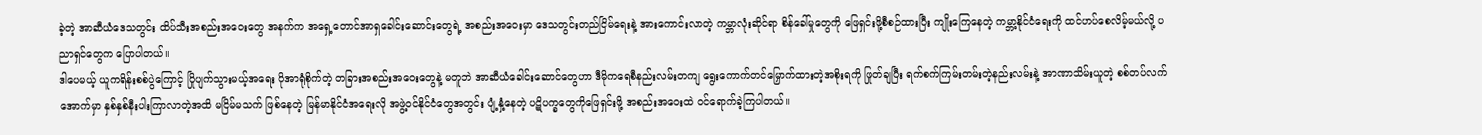ခဲ့တဲ့ အာဆီယံဒေသတွင်း ထိပ်သီးအစည်းအဝေးတွေ အနက်က အရှေ့တောင်အာရှခေါင်းဆောင်းတွေရဲ့ အစည်းအဝေးမှာ ဒေသတွင်းတည်ငြိမ်ရေးနဲ့ အားကောင်းလာတဲ့ ကမ္ဘာလုံးဆိုင်ရာ စိန်ခေါ်မှုတွေကို ဖြေရှင်းဖို့စီစဉ်ထားပြီး ကျိုးကြေနေတဲ့ ကမ္ဘာ့နိုင်ငံရေးကို ထင်ဟပ်စေလိမ့်မယ်လို့ ပညာရှင်တွေက ပြောပါတယ်။
ဒါပေမယ့် ယူကရိန်းစစ်ပွဲကြောင့် ပြိုပျက်သွားမယ့်အရေး ပိုအာရုံစိုက်တဲ့ တခြားအစည်းအဝေးတွေနဲ့ မတူဘဲ အာဆီယံခေါင်းဆောင်တွေဟာ ဒီမိုကရေစီနည်းလမ်းတကျ ရွေးကောက်တင်မြှောက်ထားတဲ့အစိုးရကို ဖြုတ်ချပြီး ရက်စက်ကြမ်းတမ်းတဲ့နည်းလမ်းနဲ့ အာဏာသိမ်းယူတဲ့ စစ်တပ်လက်အောက်မှာ နှစ်နှစ်နီးပါးကြာလာတဲ့အထိ မငြိမ်မသက် ဖြစ်နေတဲ့ မြန်မာနိုင်ငံအရေးလို အဖွဲ့ဝင်နိုင်ငံတွေအတွင်း ပျံ့နှံ့နေတဲ့ ပဋိပက္ခတွေကိုဖြေရှင်းဖို့ အစည်းအဝေးထဲ ဝင်ရောက်ခဲ့ကြပါတယ်။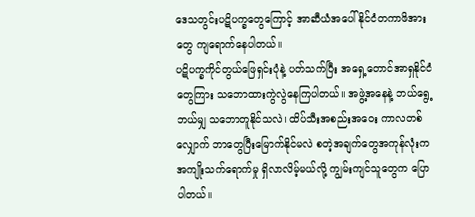ဒေသတွင်းပဋိပက္ခတွေကြောင့် အာဆီယံအပေါ် နိုင်ငံတကာဖိအားတွေ ကျရောက်နေပါတယ်။
ပဋိပက္ခကိုင်တွယ်ဖြေရှင်းပုံနဲ့ ပတ်သက်ပြီး အရှေ့တောင်အာရှနိုင်ငံတွေကြား သဘောထားကွဲလွဲနေကြပါတယ်။ အဖွဲ့အနေနဲ့ ဘယ်ရွေ့ဘယ်မျှ သဘောတူနိုင်သလဲ၊ ထိပ်သီးအစည်းအဝေး ကာလတစ်လျှောက် ဘာတွေပြီးမြောက်နိုင်မလဲ စတဲ့အချက်တွေအကုန်လုံးက အကျိုးသက်ရောက်မှု ရှိလာလိမ့်မယ်လို့ ကျွမ်းကျင်သူတွေက ပြောပါတယ်။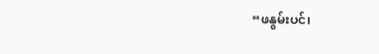“ဖနွမ်းပင်၊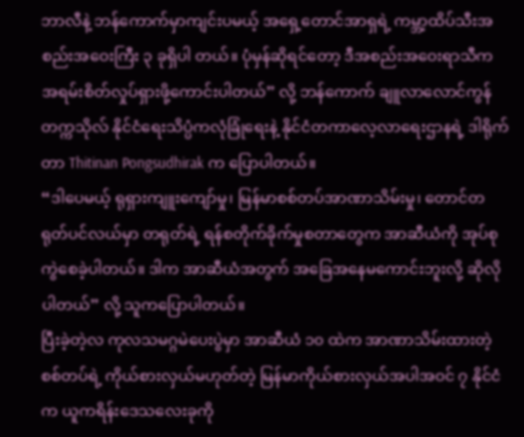ဘာလီနဲ့ ဘန်ကောက်မှာကျင်းပမယ့် အရှေ့တောင်အာရှရဲ့ ကမ္ဘာ့ထိပ်သီးအစည်းအဝေးကြီး ၃ ခုရှိပါ တယ်။ ပုံမှန်ဆိုရင်တော့ ဒီအစည်းအဝေးရာသီက အရမ်းစိတ်လှုပ်ရှားဖို့ကောင်းပါတယ်” လို့ ဘန်ကောက် ချူလာလောင်ကွန်တက္ကသိုလ် နိုင်ငံရေးသိပ္ပံကလုံခြုံရေးနဲ့ နိုင်ငံတကာလေ့လာရေးဌာနရဲ့ ဒါရိုက်တာ Thitinan Pongsudhirak က ပြောပါတယ်။
“ဒါပေမယ့် ရုရှားကျူးကျော်မှု၊ မြန်မာစစ်တပ်အာဏာသိမ်းမှု၊ တောင်တရုတ်ပင်လယ်မှာ တရုတ်ရဲ့ ရန်စတိုက်ခိုက်မှုစတာတွေက အာဆီယံကို အုပ်စုကွဲစေခဲ့ပါတယ်။ ဒါက အာဆီယံအတွက် အခြေအနေမကောင်းဘူးလို့ ဆိုလိုပါတယ်” လို့ သူကပြောပါတယ်။
ပြီးခဲ့တဲ့လ ကုလသမဂ္ဂမဲပေးပွဲမှာ အာဆီယံ ၁၀ ထဲက အာဏာသိမ်းထားတဲ့ စစ်တပ်ရဲ့ ကိုယ်စားလှယ်မဟုတ်တဲ့ မြန်မာကိုယ်စားလှယ်အပါအဝင် ၇ နိုင်ငံက ယူကရိန်းဒေသလေးခုကို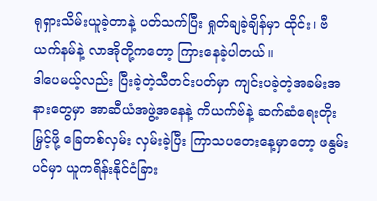ရုရှားသိမ်းယူခဲ့တာနဲ့ ပတ်သက်ပြီး ရှုတ်ချခဲ့ချိန်မှာ ထိုင်း၊ ဗီယက်နမ်နဲ့ လာအိုတို့ကတော့ ကြားနေခဲ့ပါတယ်။
ဒါပေမယ့်လည်း ပြီးခဲ့တဲ့သီတင်းပတ်မှာ ကျင်းပခဲ့တဲ့အခမ်းအနားတွေမှာ အာဆီယံအဖွဲ့အနေနဲ့ ကိယက်ဗ်နဲ့ ဆက်ဆံရေးတိုးမြှင့်ဖို့ ခြေတစ်လှမ်း လှမ်းခဲ့ပြီး ကြာသပတေးနေ့မှာတော့ ဖနွမ်းပင်မှာ ယူကရိန်းနိုင်ငံခြား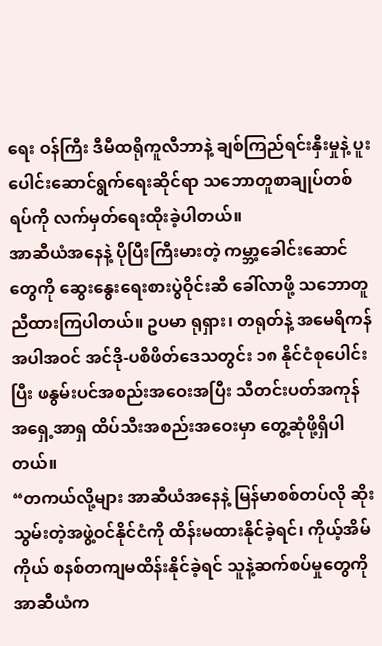ရေး ဝန်ကြီး ဒီမီထရိုကူလီဘာနဲ့ ချစ်ကြည်ရင်းနှီးမှုနဲ့ ပူးပေါင်းဆောင်ရွက်ရေးဆိုင်ရာ သဘောတူစာချုပ်တစ်ရပ်ကို လက်မှတ်ရေးထိုးခဲ့ပါတယ်။
အာဆီယံအနေနဲ့ ပိုပြီးကြီးမားတဲ့ ကမ္ဘာ့ခေါင်းဆောင်တွေကို ဆွေးနွေးရေးစားပွဲဝိုင်းဆီ ခေါ်လာဖို့ သဘောတူညီထားကြပါတယ်။ ဥပမာ ရုရှား၊ တရုတ်နဲ့ အမေရိကန်အပါအဝင် အင်ဒို-ပစိဖိတ်ဒေသတွင်း ၁၈ နိုင်ငံစုပေါင်းပြီး ဖနွမ်းပင်အစည်းအဝေးအပြီး သီတင်းပတ်အကုန် အရှေ့အာရှ ထိပ်သီးအစည်းအဝေးမှာ တွေ့ဆုံဖို့ရှိပါတယ်။
“တကယ်လို့များ အာဆီယံအနေနဲ့ မြန်မာစစ်တပ်လို ဆိုးသွမ်းတဲ့အဖွဲ့ဝင်နိုင်ငံကို ထိန်းမထားနိုင်ခဲ့ရင်၊ ကိုယ့်အိမ်ကိုယ် စနစ်တကျမထိန်းနိုင်ခဲ့ရင် သူနဲ့ဆက်စပ်မှုတွေကို အာဆီယံက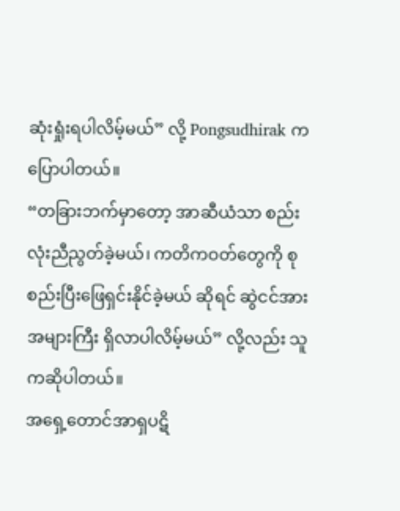ဆုံးရှုံးရပါလိမ့်မယ်” လို့ Pongsudhirak ကပြောပါတယ်။
“တခြားဘက်မှာတော့ အာဆီယံသာ စည်းလုံးညီညွတ်ခဲ့မယ်၊ ကတိကဝတ်တွေကို စုစည်းပြီးဖြေရှင်းနိုင်ခဲ့မယ် ဆိုရင် ဆွဲငင်အားအများကြီး ရှိလာပါလိမ့်မယ်” လို့လည်း သူကဆိုပါတယ်။
အရှေ့တောင်အာရှပဋိ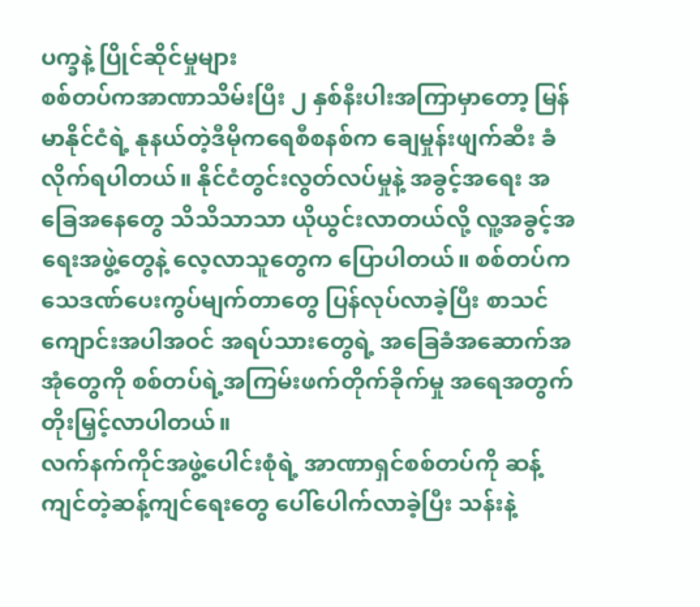ပက္ခနဲ့ ပြိုင်ဆိုင်မှုများ
စစ်တပ်ကအာဏာသိမ်းပြီး ၂ နှစ်နီးပါးအကြာမှာတော့ မြန်မာနိုင်ငံရဲ့ နုနယ်တဲ့ဒီမိုကရေစီစနစ်က ချေမှုန်းဖျက်ဆီး ခံလိုက်ရပါတယ်။ နိုင်ငံတွင်းလွတ်လပ်မှုနဲ့ အခွင့်အရေး အခြေအနေတွေ သိသိသာသာ ယိုယွင်းလာတယ်လို့ လူ့အခွင့်အရေးအဖွဲ့တွေနဲ့ လေ့လာသူတွေက ပြောပါတယ်။ စစ်တပ်က သေဒဏ်ပေးကွပ်မျက်တာတွေ ပြန်လုပ်လာခဲ့ပြီး စာသင်ကျောင်းအပါအဝင် အရပ်သားတွေရဲ့ အခြေခံအဆောက်အအုံတွေကို စစ်တပ်ရဲ့အကြမ်းဖက်တိုက်ခိုက်မှု အရေအတွက် တိုးမြှင့်လာပါတယ်။
လက်နက်ကိုင်အဖွဲ့ပေါင်းစုံရဲ့ အာဏာရှင်စစ်တပ်ကို ဆန့်ကျင်တဲ့ဆန့်ကျင်ရေးတွေ ပေါ်ပေါက်လာခဲ့ပြီး သန်းနဲ့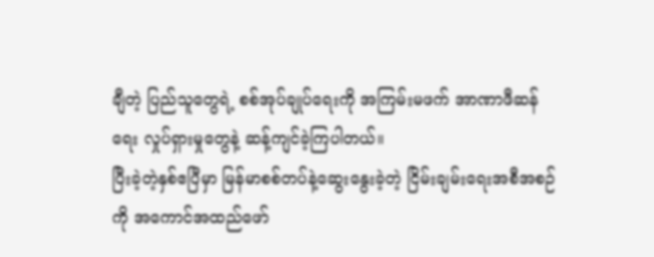ချီတဲ့ ပြည်သူတွေရဲ့ စစ်အုပ်ချုပ်ရေးကို အကြမ်းမဖက် အာဏာဖီဆန်ရေး လှုပ်ရှားမှုတွေနဲ့ ဆန့်ကျင်ခဲ့ကြပါတယ်။
ပြီးခဲ့တဲ့နှစ်ဧပြီမှာ မြန်မာစစ်တပ်နဲ့ဆွေးနွေးခဲ့တဲ့ ငြိမ်းချမ်းရေးအစီအစဉ်ကို အကောင်အထည်ဖော်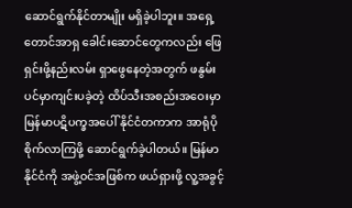ဆောင်ရွက်နိုင်တာမျိုး မရှိခဲ့ပါဘူး။ အရှေ့တောင်အာရှ ခေါင်းဆောင်တွေကလည်း ဖြေရှင်းဖို့နည်းလမ်း ရှာဖွေနေတဲ့အတွက် ဖနွမ်းပင်မှာကျင်းပခဲ့တဲ့ ထိပ်သီးအစည်းအဝေးမှာ မြန်မာပဋိပက္ခအပေါ် နိုင်ငံတကာက အာရုံပိုစိုက်လာကြဖို့ ဆောင်ရွက်ခဲ့ပါတယ်။ မြန်မာနိုင်ငံကို အဖွဲ့ဝင်အဖြစ်က ဖယ်ရှားဖို့ လူ့အခွင့်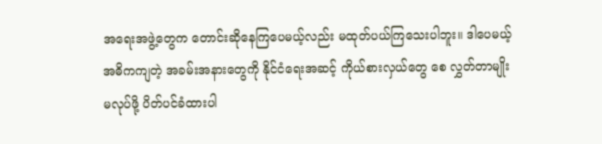အရေးအဖွဲ့တွေက တောင်းဆိုနေကြပေမယ့်လည်း မထုတ်ပယ်ကြသေးပါဘူး။ ဒါပေမယ့် အဓိကကျတဲ့ အခမ်းအနားတွေကို နိုင်ငံရေးအဆင့် ကိုယ်စားလှယ်တွေ စေ လွှတ်တာမျိုးမလုပ်ဖို့ ပိတ်ပင်ခံထားပါ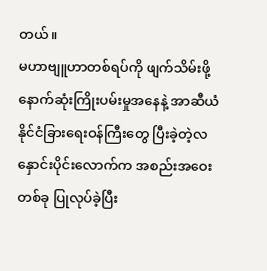တယ်။
မဟာဗျူဟာတစ်ရပ်ကို ဖျက်သိမ်းဖို့ နောက်ဆုံးကြိုးပမ်းမှုအနေနဲ့ အာဆီယံနိုင်ငံခြားရေးဝန်ကြီးတွေ ပြီးခဲ့တဲ့လ နှောင်းပိုင်းလောက်က အစည်းအဝေးတစ်ခု ပြုလုပ်ခဲ့ပြီး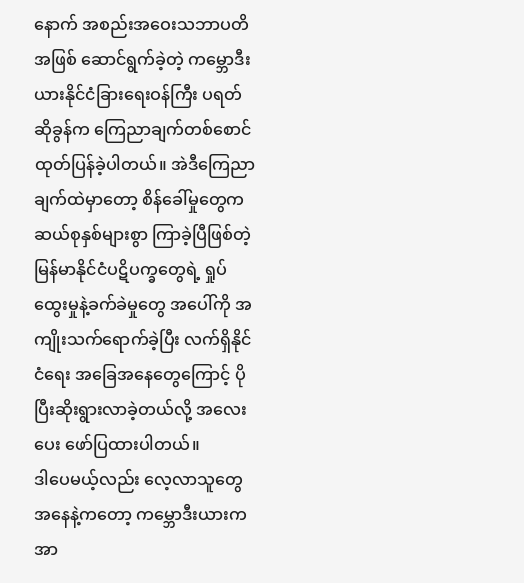နောက် အစည်းအဝေးသဘာပတိအဖြစ် ဆောင်ရွက်ခဲ့တဲ့ ကမ္ဘောဒီးယားနိုင်ငံခြားရေးဝန်ကြီး ပရတ်ဆိုခွန်က ကြေညာချက်တစ်စောင် ထုတ်ပြန်ခဲ့ပါတယ်။ အဲဒီကြေညာချက်ထဲမှာတော့ စိန်ခေါ်မှုတွေက ဆယ်စုနှစ်များစွာ ကြာခဲ့ပြီဖြစ်တဲ့ မြန်မာနိုင်ငံပဋိပက္ခတွေရဲ့ ရှုပ်ထွေးမှုနဲ့ခက်ခဲမှုတွေ အပေါ်ကို အကျိုးသက်ရောက်ခဲ့ပြီး လက်ရှိနိုင်ငံရေး အခြေအနေတွေကြောင့် ပိုပြီးဆိုးရွားလာခဲ့တယ်လို့ အလေးပေး ဖော်ပြထားပါတယ်။
ဒါပေမယ့်လည်း လေ့လာသူတွေအနေနဲ့ကတော့ ကမ္ဘောဒီးယားက အာ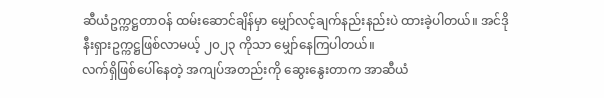ဆီယံဥက္ကဋ္ဌတာဝန် ထမ်းဆောင်ချိန်မှာ မျှော်လင့်ချက်နည်းနည်းပဲ ထားခဲ့ပါတယ်။ အင်ဒိုနီးရှားဥက္ကဋ္ဌဖြစ်လာမယ့် ၂၀၂၃ ကိုသာ မျှော်နေကြပါတယ်။
လက်ရှိဖြစ်ပေါ်နေတဲ့ အကျပ်အတည်းကို ဆွေးနွေးတာက အာဆီယံ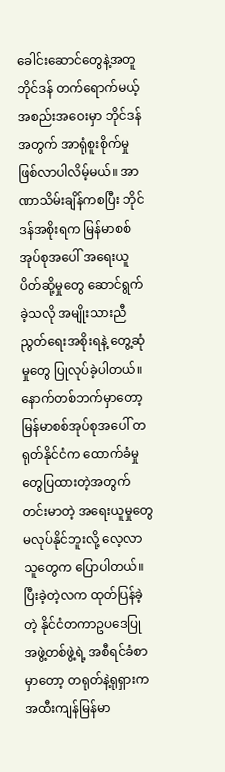ခေါင်းဆောင်တွေနဲ့အတူ ဘိုင်ဒန် တက်ရောက်မယ့် အစည်းအဝေးမှာ ဘိုင်ဒန်အတွက် အာရုံစူးစိုက်မှု ဖြစ်လာပါလိမ့်မယ်။ အာဏာသိမ်းချိန်ကစပြီး ဘိုင်ဒန်အစိုးရက မြန်မာစစ်အုပ်စုအပေါ် အရေးယူပိတ်ဆို့မှုတွေ ဆောင်ရွက်ခဲ့သလို အမျိုးသားညီညွတ်ရေးအစိုးရနဲ့ တွေ့ဆုံမှုတွေ ပြုလုပ်ခဲ့ပါတယ်။
နောက်တစ်ဘက်မှာတော့ မြန်မာစစ်အုပ်စုအပေါ် တရုတ်နိုင်ငံက ထောက်ခံမှုတွေပြထားတဲ့အတွက် တင်းမာတဲ့ အရေးယူမှုတွေ မလုပ်နိုင်ဘူးလို့ လေ့လာသူတွေက ပြောပါတယ်။ ပြီးခဲ့တဲ့လက ထုတ်ပြန်ခဲ့တဲ့ နိုင်ငံတကာဥပဒေပြု အဖွဲ့တစ်ဖွဲ့ရဲ့ အစီရင်ခံစာမှာတော့ တရုတ်နဲ့ရုရှားက အထီးကျန်မြန်မာ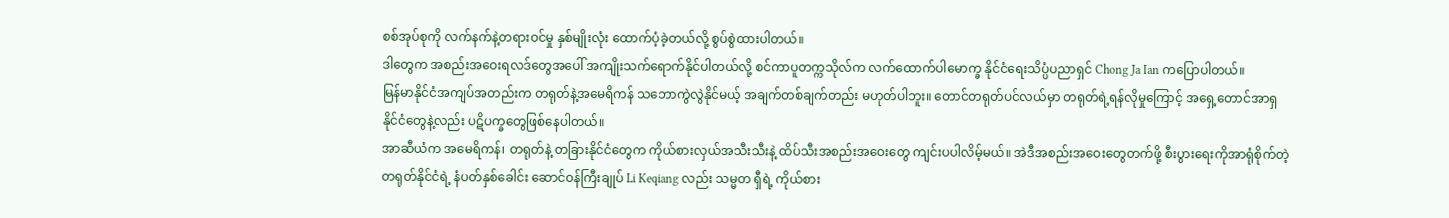စစ်အုပ်စုကို လက်နက်နဲ့တရားဝင်မှု နှစ်မျိုးလုံး ထောက်ပံ့ခဲ့တယ်လို့ စွပ်စွဲထားပါတယ်။
ဒါတွေက အစည်းအဝေးရလဒ်တွေအပေါ် အကျိုးသက်ရောက်နိုင်ပါတယ်လို့ စင်ကာပူတက္ကသိုလ်က လက်ထောက်ပါမောက္ခ နိုင်ငံရေးသိပ္ပံပညာရှင် Chong Ja Ian ကပြောပါတယ်။
မြန်မာနိုင်ငံအကျပ်အတည်းက တရုတ်နဲ့အမေရိကန် သဘောကွဲလွဲနိုင်မယ့် အချက်တစ်ချက်တည်း မဟုတ်ပါဘူး။ တောင်တရုတ်ပင်လယ်မှာ တရုတ်ရဲ့ရန်လိုမှုကြောင့် အရှေ့တောင်အာရှနိုင်ငံတွေနဲ့လည်း ပဋိပက္ခတွေဖြစ်နေပါတယ်။
အာဆီယံက အမေရိကန်၊ တရုတ်နဲ့ တခြားနိုင်ငံတွေက ကိုယ်စားလှယ်အသီးသီးနဲ့ ထိပ်သီးအစည်းအဝေးတွေ ကျင်းပပါလိမ့်မယ်။ အဲဒီအစည်းအဝေးတွေတက်ဖို့ စီးပွားရေးကိုအာရုံစိုက်တဲ့ တရုတ်နိုင်ငံရဲ့ နံပတ်နှစ်ခေါင်း ဆောင်ဝန်ကြီးချုပ် Li Keqiang လည်း သမ္မတ ရှီရဲ့ ကိုယ်စား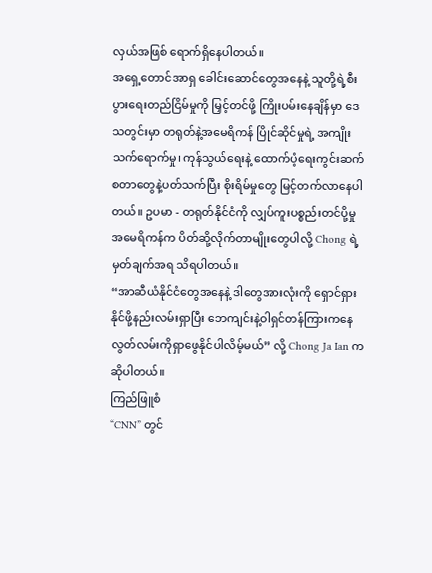လှယ်အဖြစ် ရောက်ရှိနေပါတယ်။
အရှေ့တောင်အာရှ ခေါင်းဆောင်တွေအနေနဲ့ သူတို့ရဲ့စီးပွားရေးတည်ငြိမ်မှုကို မြှင့်တင်ဖို့ ကြိုးပမ်းနေချိန်မှာ ဒေသတွင်းမှာ တရုတ်နဲ့အမေရိကန် ပြိုင်ဆိုင်မှုရဲ့ အကျိုးသက်ရောက်မှု၊ ကုန်သွယ်ရေးနဲ့ ထောက်ပံ့ရေးကွင်းဆက် စတာတွေနဲ့ပတ်သက်ပြီး စိုးရိမ်မှုတွေ မြင့်တက်လာနေပါတယ်။ ဥပမာ - တရုတ်နိုင်ငံကို လျှပ်ကူးပစ္စည်းတင်ပို့မှု အမေရိကန်က ပိတ်ဆို့လိုက်တာမျိုးတွေပါလို့ Chong ရဲ့မှတ်ချက်အရ သိရပါတယ်။
“အာဆီယံနိုင်ငံတွေအနေနဲ့ ဒါတွေအားလုံးကို ရှောင်ရှားနိုင်ဖို့နည်းလမ်းရှာပြီး ဘေကျင်းနဲ့ဝါရှင်တန်ကြားကနေ လွတ်လမ်းကိုရှာဖွေနိုင်ပါလိမ့်မယ်” လို့ Chong Ja Ian ကဆိုပါတယ်။
ကြည်ဖြူစံ
“CNN” တွင်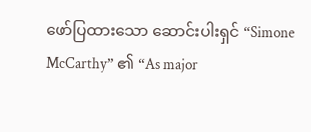ဖော်ပြထားသော ဆောင်းပါးရှင် “Simone McCarthy” ၏ “As major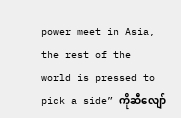power meet in Asia, the rest of the world is pressed to pick a side” ကိုဆီလျော်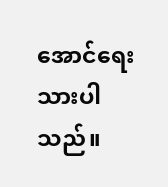အောင်ရေးသားပါသည်။